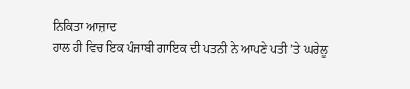ਨਿਕਿਤਾ ਆਜ਼ਾਦ
ਹਾਲ ਹੀ ਵਿਚ ਇਕ ਪੰਜਾਬੀ ਗਾਇਕ ਦੀ ਪਤਨੀ ਨੇ ਆਪਣੇ ਪਤੀ ’ਤੇ ਘਰੇਲੂ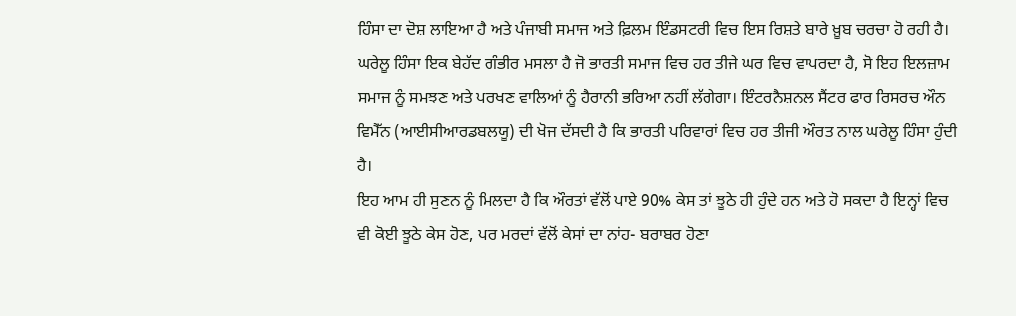ਹਿੰਸਾ ਦਾ ਦੋਸ਼ ਲਾਇਆ ਹੈ ਅਤੇ ਪੰਜਾਬੀ ਸਮਾਜ ਅਤੇ ਫ਼ਿਲਮ ਇੰਡਸਟਰੀ ਵਿਚ ਇਸ ਰਿਸ਼ਤੇ ਬਾਰੇ ਖ਼ੂਬ ਚਰਚਾ ਹੋ ਰਹੀ ਹੈ। ਘਰੇਲੂ ਹਿੰਸਾ ਇਕ ਬੇਹੱਦ ਗੰਭੀਰ ਮਸਲਾ ਹੈ ਜੋ ਭਾਰਤੀ ਸਮਾਜ ਵਿਚ ਹਰ ਤੀਜੇ ਘਰ ਵਿਚ ਵਾਪਰਦਾ ਹੈ, ਸੋ ਇਹ ਇਲਜ਼ਾਮ ਸਮਾਜ ਨੂੰ ਸਮਝਣ ਅਤੇ ਪਰਖਣ ਵਾਲਿਆਂ ਨੂੰ ਹੈਰਾਨੀ ਭਰਿਆ ਨਹੀਂ ਲੱਗੇਗਾ। ਇੰਟਰਨੈਸ਼ਨਲ ਸੈਂਟਰ ਫਾਰ ਰਿਸਰਚ ਔਨ ਵਿਮੈੱਨ (ਆਈਸੀਆਰਡਬਲਯੂ) ਦੀ ਖੋਜ ਦੱਸਦੀ ਹੈ ਕਿ ਭਾਰਤੀ ਪਰਿਵਾਰਾਂ ਵਿਚ ਹਰ ਤੀਜੀ ਔਰਤ ਨਾਲ ਘਰੇਲੂ ਹਿੰਸਾ ਹੁੰਦੀ ਹੈ।
ਇਹ ਆਮ ਹੀ ਸੁਣਨ ਨੂੰ ਮਿਲਦਾ ਹੈ ਕਿ ਔਰਤਾਂ ਵੱਲੋਂ ਪਾਏ 90% ਕੇਸ ਤਾਂ ਝੂਠੇ ਹੀ ਹੁੰਦੇ ਹਨ ਅਤੇ ਹੋ ਸਕਦਾ ਹੈ ਇਨ੍ਹਾਂ ਵਿਚ ਵੀ ਕੋਈ ਝੂਠੇ ਕੇਸ ਹੋਣ, ਪਰ ਮਰਦਾਂ ਵੱਲੋਂ ਕੇਸਾਂ ਦਾ ਨਾਂਹ- ਬਰਾਬਰ ਹੋਣਾ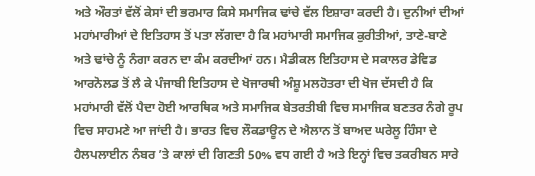ਅਤੇ ਔਰਤਾਂ ਵੱਲੋਂ ਕੇਸਾਂ ਦੀ ਭਰਮਾਰ ਕਿਸੇ ਸਮਾਜਿਕ ਢਾਂਚੇ ਵੱਲ ਇਸ਼ਾਰਾ ਕਰਦੀ ਹੈ। ਦੁਨੀਆਂ ਦੀਆਂ ਮਹਾਂਮਾਰੀਆਂ ਦੇ ਇਤਿਹਾਸ ਤੋਂ ਪਤਾ ਲੱਗਦਾ ਹੈ ਕਿ ਮਹਾਂਮਾਰੀ ਸਮਾਜਿਕ ਕੁਰੀਤੀਆਂ, ਤਾਣੇ-ਬਾਣੇ ਅਤੇ ਢਾਂਚੇ ਨੂੰ ਨੰਗਾ ਕਰਨ ਦਾ ਕੰਮ ਕਰਦੀਆਂ ਹਨ। ਮੈਡੀਕਲ ਇਤਿਹਾਸ ਦੇ ਸਕਾਲਰ ਡੇਵਿਡ ਆਰਨੋਲਡ ਤੋਂ ਲੈ ਕੇ ਪੰਜਾਬੀ ਇਤਿਹਾਸ ਦੇ ਖੋਜਾਰਥੀ ਅੰਸ਼ੂ ਮਲਹੋਤਰਾ ਦੀ ਖੋਜ ਦੱਸਦੀ ਹੈ ਕਿ ਮਹਾਂਮਾਰੀ ਵੱਲੋਂ ਪੈਦਾ ਹੋਈ ਆਰਥਿਕ ਅਤੇ ਸਮਾਜਿਕ ਬੇਤਰਤੀਬੀ ਵਿਚ ਸਮਾਜਿਕ ਬਣਤਰ ਨੰਗੇ ਰੂਪ ਵਿਚ ਸਾਹਮਣੇ ਆ ਜਾਂਦੀ ਹੈ। ਭਾਰਤ ਵਿਚ ਲੌਕਡਾਊਨ ਦੇ ਐਲਾਨ ਤੋਂ ਬਾਅਦ ਘਰੇਲੂ ਹਿੰਸਾ ਦੇ ਹੈਲਪਲਾਈਨ ਨੰਬਰ ’ਤੇ ਕਾਲਾਂ ਦੀ ਗਿਣਤੀ 50% ਵਧ ਗਈ ਹੈ ਅਤੇ ਇਨ੍ਹਾਂ ਵਿਚ ਤਕਰੀਬਨ ਸਾਰੇ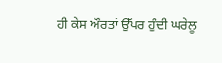ਹੀ ਕੇਸ ਔਰਤਾਂ ਉੱਪਰ ਹੁੰਦੀ ਘਰੇਲੂ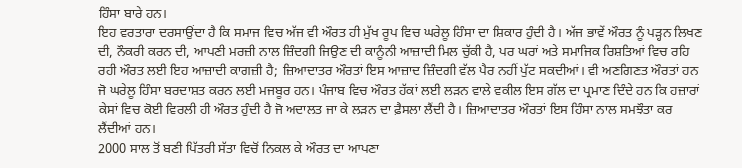ਹਿੰਸਾ ਬਾਰੇ ਹਨ।
ਇਹ ਵਰਤਾਰਾ ਦਰਸਾਉਂਦਾ ਹੈ ਕਿ ਸਮਾਜ ਵਿਚ ਅੱਜ ਵੀ ਔਰਤ ਹੀ ਮੁੱਖ ਰੂਪ ਵਿਚ ਘਰੇਲੂ ਹਿੰਸਾ ਦਾ ਸ਼ਿਕਾਰ ਹੁੰਦੀ ਹੈ। ਅੱਜ ਭਾਵੇਂ ਔਰਤ ਨੂੰ ਪੜ੍ਹਨ ਲਿਖਣ ਦੀ, ਨੌਕਰੀ ਕਰਨ ਦੀ, ਆਪਣੀ ਮਰਜ਼ੀ ਨਾਲ ਜ਼ਿੰਦਗੀ ਜਿਉਣ ਦੀ ਕਾਨੂੰਨੀ ਆਜ਼ਾਦੀ ਮਿਲ ਚੁੱਕੀ ਹੈ, ਪਰ ਘਰਾਂ ਅਤੇ ਸਮਾਜਿਕ ਰਿਸ਼ਤਿਆਂ ਵਿਚ ਰਹਿ ਰਹੀ ਔਰਤ ਲਈ ਇਹ ਆਜ਼ਾਦੀ ਕਾਗਜ਼ੀ ਹੈ; ਜ਼ਿਆਦਾਤਰ ਔਰਤਾਂ ਇਸ ਆਜ਼ਾਦ ਜ਼ਿੰਦਗੀ ਵੱਲ ਪੈਰ ਨਹੀਂ ਪੁੱਟ ਸਕਦੀਆਂ। ਵੀ ਅਣਗਿਣਤ ਔਰਤਾਂ ਹਨ ਜੋ ਘਰੇਲੂ ਹਿੰਸਾ ਬਰਦਾਸ਼ਤ ਕਰਨ ਲਈ ਮਜਬੂਰ ਹਨ। ਪੰਜਾਬ ਵਿਚ ਔਰਤ ਹੱਕਾਂ ਲਈ ਲੜਨ ਵਾਲੇ ਵਕੀਲ ਇਸ ਗੱਲ ਦਾ ਪ੍ਰਮਾਣ ਦਿੰਦੇ ਹਨ ਕਿ ਹਜ਼ਾਰਾਂ ਕੇਸਾਂ ਵਿਚ ਕੋਈ ਵਿਰਲੀ ਹੀ ਔਰਤ ਹੁੰਦੀ ਹੈ ਜੋ ਅਦਾਲਤ ਜਾ ਕੇ ਲੜਨ ਦਾ ਫ਼ੈਸਲਾ ਲੈਂਦੀ ਹੈ। ਜ਼ਿਆਦਾਤਰ ਔਰਤਾਂ ਇਸ ਹਿੰਸਾ ਨਾਲ ਸਮਝੌਤਾ ਕਰ ਲੈਂਦੀਆਂ ਹਨ।
2000 ਸਾਲ ਤੋਂ ਬਣੀ ਪਿੱਤਰੀ ਸੱਤਾ ਵਿਚੋਂ ਨਿਕਲ ਕੇ ਔਰਤ ਦਾ ਆਪਣਾ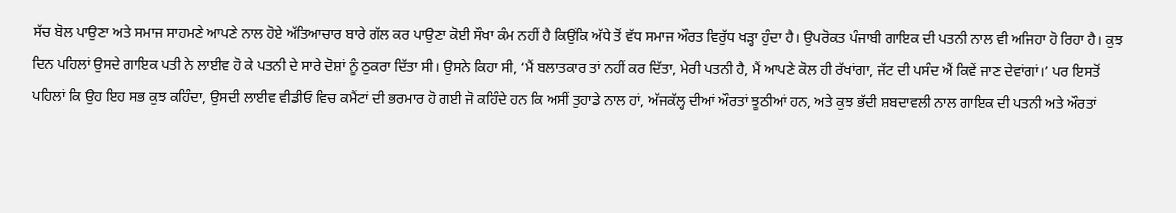ਸੱਚ ਬੋਲ ਪਾਉਣਾ ਅਤੇ ਸਮਾਜ ਸਾਹਮਣੇ ਆਪਣੇ ਨਾਲ ਹੋਏ ਅੱਤਿਆਚਾਰ ਬਾਰੇ ਗੱਲ ਕਰ ਪਾਉਣਾ ਕੋਈ ਸੌਖਾ ਕੰਮ ਨਹੀਂ ਹੈ ਕਿਉਂਕਿ ਅੱਧੇ ਤੋਂ ਵੱਧ ਸਮਾਜ ਔਰਤ ਵਿਰੁੱਧ ਖੜ੍ਹਾ ਹੁੰਦਾ ਹੈ। ਉਪਰੋਕਤ ਪੰਜਾਬੀ ਗਾਇਕ ਦੀ ਪਤਨੀ ਨਾਲ ਵੀ ਅਜਿਹਾ ਹੋ ਰਿਹਾ ਹੈ। ਕੁਝ ਦਿਨ ਪਹਿਲਾਂ ਉਸਦੇ ਗਾਇਕ ਪਤੀ ਨੇ ਲਾਈਵ ਹੋ ਕੇ ਪਤਨੀ ਦੇ ਸਾਰੇ ਦੋਸ਼ਾਂ ਨੂੰ ਠੁਕਰਾ ਦਿੱਤਾ ਸੀ। ਉਸਨੇ ਕਿਹਾ ਸੀ, ‘ਮੈਂ ਬਲਾਤਕਾਰ ਤਾਂ ਨਹੀਂ ਕਰ ਦਿੱਤਾ, ਮੇਰੀ ਪਤਨੀ ਹੈ, ਮੈਂ ਆਪਣੇ ਕੋਲ ਹੀ ਰੱਖਾਂਗਾ, ਜੱਟ ਦੀ ਪਸੰਦ ਐਂ ਕਿਵੇਂ ਜਾਣ ਦੇਵਾਂਗਾਂ।’ ਪਰ ਇਸਤੋਂ ਪਹਿਲਾਂ ਕਿ ਉਹ ਇਹ ਸਭ ਕੁਝ ਕਹਿੰਦਾ, ਉਸਦੀ ਲਾਈਵ ਵੀਡੀਓ ਵਿਚ ਕਮੈਂਟਾਂ ਦੀ ਭਰਮਾਰ ਹੋ ਗਈ ਜੋ ਕਹਿੰਦੇ ਹਨ ਕਿ ਅਸੀਂ ਤੁਹਾਡੇ ਨਾਲ ਹਾਂ, ਅੱਜਕੱਲ੍ਹ ਦੀਆਂ ਔਰਤਾਂ ਝੂਠੀਆਂ ਹਨ, ਅਤੇ ਕੁਝ ਭੱਦੀ ਸ਼ਬਦਾਵਲੀ ਨਾਲ ਗਾਇਕ ਦੀ ਪਤਨੀ ਅਤੇ ਔਰਤਾਂ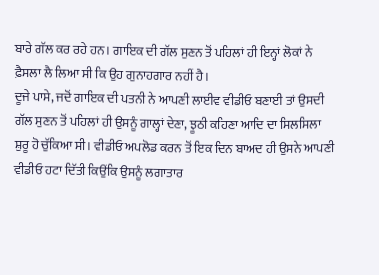ਬਾਰੇ ਗੱਲ ਕਰ ਰਹੇ ਹਨ। ਗਾਇਕ ਦੀ ਗੱਲ ਸੁਣਨ ਤੋਂ ਪਹਿਲਾਂ ਹੀ ਇਨ੍ਹਾਂ ਲੋਕਾਂ ਨੇ ਫ਼ੈਸਲਾ ਲੈ ਲਿਆ ਸੀ ਕਿ ਉਹ ਗੁਨਾਹਗਾਰ ਨਹੀਂ ਹੈ।
ਦੂਜੇ ਪਾਸੇ, ਜਦੋਂ ਗਾਇਕ ਦੀ ਪਤਨੀ ਨੇ ਆਪਣੀ ਲਾਈਵ ਵੀਡੀਓ ਬਣਾਈ ਤਾਂ ਉਸਦੀ ਗੱਲ ਸੁਣਨ ਤੋਂ ਪਹਿਲਾਂ ਹੀ ਉਸਨੂੰ ਗਾਲ੍ਹਾਂ ਦੇਣਾ, ਝੂਠੀ ਕਹਿਣਾ ਆਦਿ ਦਾ ਸਿਲਸਿਲਾ ਸ਼ੁਰੂ ਹੋ ਚੁੱਕਿਆ ਸੀ। ਵੀਡੀਓ ਅਪਲੋਡ ਕਰਨ ਤੋਂ ਇਕ ਦਿਨ ਬਾਅਦ ਹੀ ਉਸਨੇ ਆਪਣੀ ਵੀਡੀਓ ਹਟਾ ਦਿੱਤੀ ਕਿਉਂਕਿ ਉਸਨੂੰ ਲਗਾਤਾਰ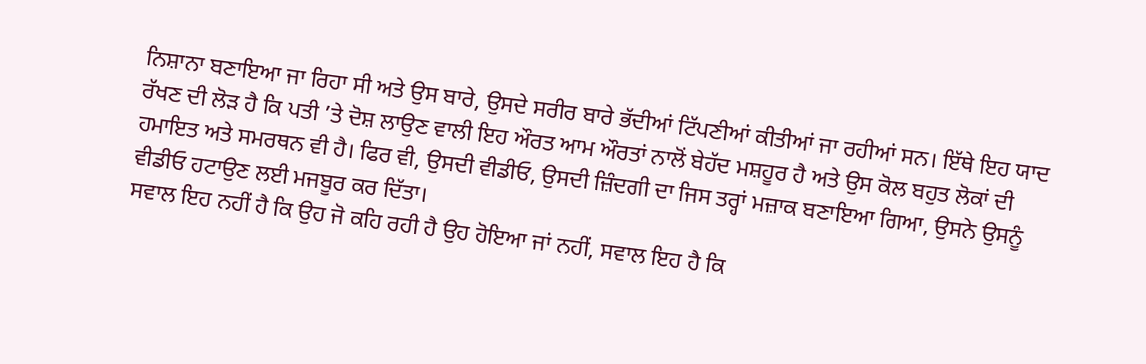ਨਿਸ਼ਾਨਾ ਬਣਾਇਆ ਜਾ ਰਿਹਾ ਸੀ ਅਤੇ ਉਸ ਬਾਰੇ, ਉਸਦੇ ਸਰੀਰ ਬਾਰੇ ਭੱਦੀਆਂ ਟਿੱਪਣੀਆਂ ਕੀਤੀਆਂ ਜਾ ਰਹੀਆਂ ਸਨ। ਇੱਥੇ ਇਹ ਯਾਦ ਰੱਖਣ ਦੀ ਲੋੜ ਹੈ ਕਿ ਪਤੀ ’ਤੇ ਦੋਸ਼ ਲਾਉਣ ਵਾਲੀ ਇਹ ਔਰਤ ਆਮ ਔਰਤਾਂ ਨਾਲੋਂ ਬੇਹੱਦ ਮਸ਼ਹੂਰ ਹੈ ਅਤੇ ਉਸ ਕੋਲ ਬਹੁਤ ਲੋਕਾਂ ਦੀ ਹਮਾਇਤ ਅਤੇ ਸਮਰਥਨ ਵੀ ਹੈ। ਫਿਰ ਵੀ, ਉਸਦੀ ਵੀਡੀਓ, ਉਸਦੀ ਜ਼ਿੰਦਗੀ ਦਾ ਜਿਸ ਤਰ੍ਹਾਂ ਮਜ਼ਾਕ ਬਣਾਇਆ ਗਿਆ, ਉਸਨੇ ਉਸਨੂੰ ਵੀਡੀਓ ਹਟਾਉਣ ਲਈ ਮਜਬੂਰ ਕਰ ਦਿੱਤਾ।
ਸਵਾਲ ਇਹ ਨਹੀਂ ਹੈ ਕਿ ਉਹ ਜੋ ਕਹਿ ਰਹੀ ਹੈ ਉਹ ਹੋਇਆ ਜਾਂ ਨਹੀਂ, ਸਵਾਲ ਇਹ ਹੈ ਕਿ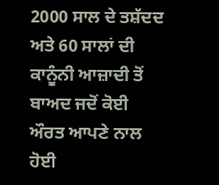2000 ਸਾਲ ਦੇ ਤਸ਼ੱਦਦ ਅਤੇ 60 ਸਾਲਾਂ ਦੀ ਕਾਨੂੰਨੀ ਆਜ਼ਾਦੀ ਤੋਂ ਬਾਅਦ ਜਦੋਂ ਕੋਈ ਔਰਤ ਆਪਣੇ ਨਾਲ ਹੋਈ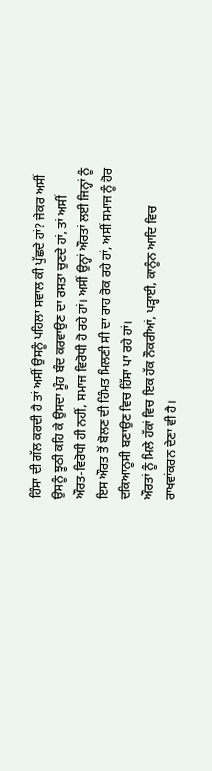ਹਿੰਸਾ ਦੀ ਗੱਲ ਕਰਦੀ ਹੈ ਤਾਂ ਅਸੀਂ ਉਸਨੂੰ ਪਹਿਲਾ ਸਵਾਲ ਕੀ ਪੁੱਛਦੇ ਹਾਂ? ਜੇਕਰ ਅਸੀਂ ਉਸਨੂੰ ਝੂਠੀ ਕਹਿ ਕੇ ਉਸਦਾ ਮੂੰਹ ਬੰਦ ਕਰਵਾਉਣ ਦਾ ਰਸਤਾ ਚੁਣਦੇ ਹਾਂ, ਤਾਂ ਅਸੀਂ ਔਰਤ-ਵਿਰੋਧੀ ਹੀ ਨਹੀਂ, ਸਮਾਜ ਵਿਰੋਧੀ ਹੋ ਰਹੇ ਹਾਂ। ਅਸੀਂ ਉਨ੍ਹਾਂ ਔਰਤਾਂ ਲਈ ਜਿਨ੍ਹਾਂ ਨੂੰ ਇਸ ਔਰਤ ਤੋਂ ਬੋਲਣ ਦੀ ਹਿੰਮਤ ਮਿਲਣੀ ਸੀ ਦਾ ਰਾਹ ਰੋਕ ਰਹੇ ਹਾਂ, ਅਸੀਂ ਸਮਾਜ ਨੂੰ ਹੋਰ ਦਕਿਆਨੂਸੀ ਬਣਾਉਣ ਵਿਚ ਹਿੱਸਾ ਪਾ ਰਹੇ ਹਾਂ।
ਔਰਤਾਂ ਨੂੰ ਮਿਲੇ ਹੱਕਾਂ ਵਿਚ ਇਕ ਹੱਕ ਨੌਕਰੀਆਂ, ਪੜ੍ਹਾਈ, ਕਾਨੂੰਨ ਆਦਿ ਵਿਚ ਰਾਖਵਾਂਕਰਨ ਦੇਣਾ ਵੀ ਹੈ।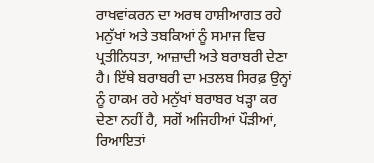ਰਾਖਵਾਂਕਰਨ ਦਾ ਅਰਥ ਹਾਸ਼ੀਆਗਤ ਰਹੇ ਮਨੁੱਖਾਂ ਅਤੇ ਤਬਕਿਆਂ ਨੂੰ ਸਮਾਜ ਵਿਚ ਪ੍ਰਤੀਨਿਧਤਾ, ਆਜ਼ਾਦੀ ਅਤੇ ਬਰਾਬਰੀ ਦੇਣਾ ਹੈ। ਇੱਥੇ ਬਰਾਬਰੀ ਦਾ ਮਤਲਬ ਸਿਰਫ਼ ਉਨ੍ਹਾਂ ਨੂੰ ਹਾਕਮ ਰਹੇ ਮਨੁੱਖਾਂ ਬਰਾਬਰ ਖੜ੍ਹਾ ਕਰ ਦੇਣਾ ਨਹੀਂ ਹੈ, ਸਗੋਂ ਅਜਿਹੀਆਂ ਪੌੜੀਆਂ, ਰਿਆਇਤਾਂ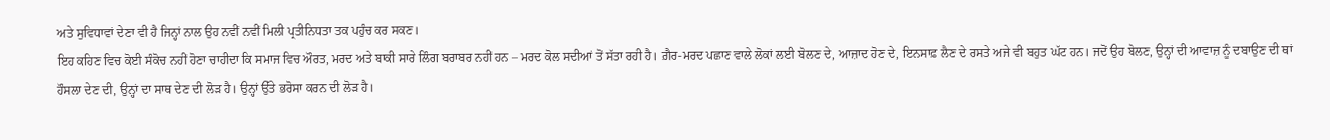ਅਤੇ ਸੁਵਿਧਾਵਾਂ ਦੇਣਾ ਵੀ ਹੈ ਜਿਨ੍ਹਾਂ ਨਾਲ ਉਹ ਨਵੀਂ ਨਵੀਂ ਮਿਲੀ ਪ੍ਰਤੀਨਿਧਤਾ ਤਕ ਪਹੁੰਚ ਕਰ ਸਕਣ।
ਇਹ ਕਹਿਣ ਵਿਚ ਕੋਈ ਸੰਕੋਚ ਨਹੀਂ ਹੋਣਾ ਚਾਹੀਦਾ ਕਿ ਸਮਾਜ ਵਿਚ ਔਰਤ, ਮਰਦ ਅਤੇ ਬਾਕੀ ਸਾਰੇ ਲਿੰਗ ਬਰਾਬਰ ਨਹੀਂ ਹਨ – ਮਰਦ ਕੋਲ ਸਦੀਆਂ ਤੋਂ ਸੱਤਾ ਰਹੀ ਹੈ। ਗ਼ੈਰ-ਮਰਦ ਪਛਾਣ ਵਾਲੇ ਲੋਕਾਂ ਲਈ ਬੋਲਣ ਦੇ, ਆਜ਼ਾਦ ਹੋਣ ਦੇ, ਇਨਸਾਫ਼ ਲੈਣ ਦੇ ਰਸਤੇ ਅਜੇ ਵੀ ਬਹੁਤ ਘੱਟ ਹਨ। ਜਦੋਂ ਉਹ ਬੋਲਣ, ਉਨ੍ਹਾਂ ਦੀ ਆਵਾਜ਼ ਨੂੰ ਦਬਾਉਣ ਦੀ ਥਾਂ ਹੌਸਲਾ ਦੇਣ ਦੀ, ਉਨ੍ਹਾਂ ਦਾ ਸਾਥ ਦੇਣ ਦੀ ਲੋੜ ਹੈ। ਉਨ੍ਹਾਂ ਉੱਤੇ ਭਰੋਸਾ ਕਰਨ ਦੀ ਲੋੜ ਹੈ।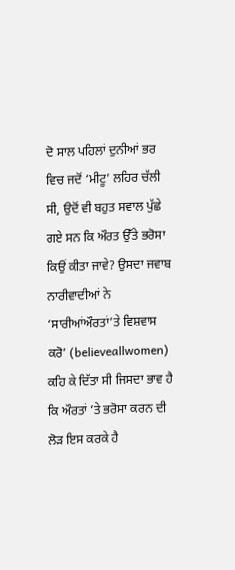ਦੋ ਸਾਲ ਪਹਿਲਾਂ ਦੁਨੀਆਂ ਭਰ ਵਿਚ ਜਦੋਂ ‘ਮੀਟੂ’ ਲਹਿਰ ਚੱਲੀ ਸੀ, ਉਦੋਂ ਵੀ ਬਹੁਤ ਸਵਾਲ ਪੁੱਛੇ ਗਏ ਸਨ ਕਿ ਔਰਤ ਉੱਤੇ ਭਰੋਸਾ ਕਿਉਂ ਕੀਤਾ ਜਾਵੇ? ਉਸਦਾ ਜਵਾਬ ਨਾਰੀਵਾਦੀਆਂ ਨੇ ‘ਸਾਰੀਆਂਔਰਤਾਂ’ਤੇ ਵਿਸ਼ਵਾਸ ਕਰੋ’ (believeallwomen) ਕਹਿ ਕੇ ਦਿੱਤਾ ਸੀ ਜਿਸਦਾ ਭਾਵ ਹੈ ਕਿ ਔਰਤਾਂ ’ਤੇ ਭਰੋਸਾ ਕਰਨ ਦੀ ਲੋੜ ਇਸ ਕਰਕੇ ਹੈ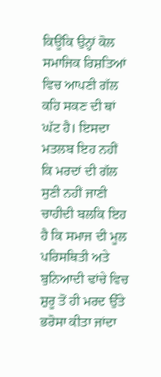ਕਿਊਂਕਿ ਉਨ੍ਹਾਂ ਕੋਲ ਸਮਾਜਿਕ ਰਿਸ਼ਤਿਆਂ ਵਿਚ ਆਪਣੀ ਗੱਲ ਕਹਿ ਸਕਣ ਦੀ ਥਾਂ ਘੱਟ ਹੈ। ਇਸਦਾ ਮਤਲਬ ਇਹ ਨਹੀਂ ਕਿ ਮਰਦਾਂ ਦੀ ਗੱਲ ਸੁਣੀ ਨਹੀਂ ਜਾਣੀ ਚਾਹੀਦੀ ਬਲਕਿ ਇਹ ਹੈ ਕਿ ਸਮਾਜ ਦੀ ਮੂਲ ਪਰਿਸਥਿਤੀ ਅਤੇ ਬੁਨਿਆਦੀ ਢਾਂਚੇ ਵਿਚ ਸ਼ੁਰੂ ਤੋਂ ਹੀ ਮਰਦ ਉੱਤੇ ਭਰੋਸਾ ਕੀਤਾ ਜਾਂਦਾ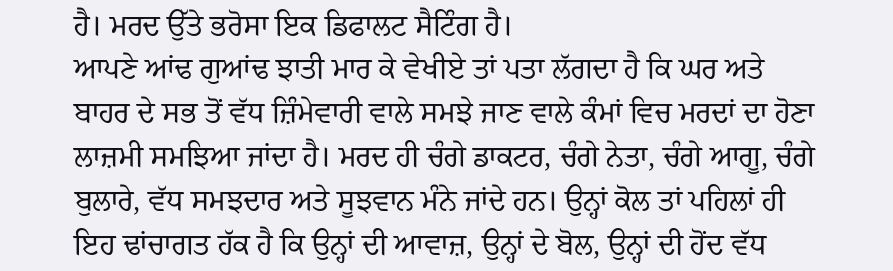ਹੈ। ਮਰਦ ਉੱਤੇ ਭਰੋਸਾ ਇਕ ਡਿਫਾਲਟ ਸੈਟਿੰਗ ਹੈ।
ਆਪਣੇ ਆਂਢ ਗੁਆਂਢ ਝਾਤੀ ਮਾਰ ਕੇ ਵੇਖੀਏ ਤਾਂ ਪਤਾ ਲੱਗਦਾ ਹੈ ਕਿ ਘਰ ਅਤੇ ਬਾਹਰ ਦੇ ਸਭ ਤੋਂ ਵੱਧ ਜ਼ਿੰਮੇਵਾਰੀ ਵਾਲੇ ਸਮਝੇ ਜਾਣ ਵਾਲੇ ਕੰਮਾਂ ਵਿਚ ਮਰਦਾਂ ਦਾ ਹੋਣਾ ਲਾਜ਼ਮੀ ਸਮਝਿਆ ਜਾਂਦਾ ਹੈ। ਮਰਦ ਹੀ ਚੰਗੇ ਡਾਕਟਰ, ਚੰਗੇ ਨੇਤਾ, ਚੰਗੇ ਆਗੂ, ਚੰਗੇ ਬੁਲਾਰੇ, ਵੱਧ ਸਮਝਦਾਰ ਅਤੇ ਸੂਝਵਾਨ ਮੰਨੇ ਜਾਂਦੇ ਹਨ। ਉਨ੍ਹਾਂ ਕੋਲ ਤਾਂ ਪਹਿਲਾਂ ਹੀ ਇਹ ਢਾਂਚਾਗਤ ਹੱਕ ਹੈ ਕਿ ਉਨ੍ਹਾਂ ਦੀ ਆਵਾਜ਼, ਉਨ੍ਹਾਂ ਦੇ ਬੋਲ, ਉਨ੍ਹਾਂ ਦੀ ਹੋਂਦ ਵੱਧ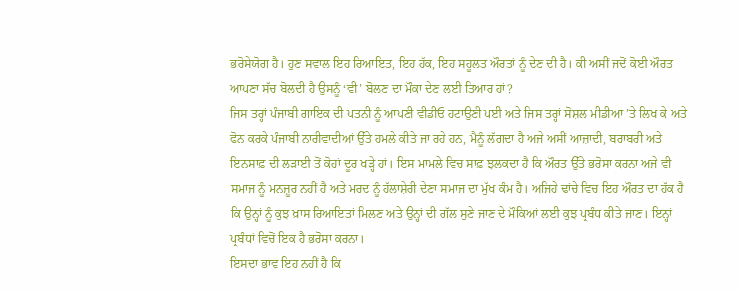ਭਰੋਸੇਯੋਗ ਹੈ। ਹੁਣ ਸਵਾਲ ਇਹ ਰਿਆਇਤ, ਇਹ ਹੱਕ, ਇਹ ਸਹੂਲਤ ਔਰਤਾਂ ਨੂੰ ਦੇਣ ਦੀ ਹੈ। ਕੀ ਅਸੀਂ ਜਦੋਂ ਕੋਈ ਔਰਤ ਆਪਣਾ ਸੱਚ ਬੋਲਦੀ ਹੈ ਉਸਨੂੰ ‘ਵੀ’ ਬੋਲਣ ਦਾ ਮੌਕਾ ਦੇਣ ਲਈ ਤਿਆਰ ਹਾਂ?
ਜਿਸ ਤਰ੍ਹਾਂ ਪੰਜਾਬੀ ਗਾਇਕ ਦੀ ਪਤਨੀ ਨੂੰ ਆਪਣੀ ਵੀਡੀਓ ਹਟਾਉਣੀ ਪਈ ਅਤੇ ਜਿਸ ਤਰ੍ਹਾਂ ਸੋਸ਼ਲ ਮੀਡੀਆ ’ਤੇ ਲਿਖ ਕੇ ਅਤੇ ਫੋਨ ਕਰਕੇ ਪੰਜਾਬੀ ਨਾਰੀਵਾਦੀਆਂ ਉੱਤੇ ਹਮਲੇ ਕੀਤੇ ਜਾ ਰਹੇ ਹਨ, ਮੈਨੂੰ ਲੱਗਦਾ ਹੈ ਅਜੇ ਅਸੀਂ ਆਜ਼ਾਦੀ, ਬਰਾਬਰੀ ਅਤੇ ਇਨਸਾਫ਼ ਦੀ ਲੜਾਈ ਤੋਂ ਕੋਹਾਂ ਦੂਰ ਖੜ੍ਹੇ ਹਾਂ। ਇਸ ਮਾਮਲੇ ਵਿਚ ਸਾਫ਼ ਝਲਕਦਾ ਹੈ ਕਿ ਔਰਤ ਉੱਤੇ ਭਰੋਸਾ ਕਰਨਾ ਅਜੇ ਵੀ ਸਮਾਜ ਨੂੰ ਮਨਜ਼ੂਰ ਨਹੀਂ ਹੈ ਅਤੇ ਮਰਦ ਨੂੰ ਹੱਲਾਸ਼ੇਰੀ ਦੇਣਾ ਸਮਾਜ ਦਾ ਮੁੱਖ ਕੰਮ ਹੈ। ਅਜਿਹੇ ਢਾਂਚੇ ਵਿਚ ਇਹ ਔਰਤ ਦਾ ਹੱਕ ਹੈ ਕਿ ਉਨ੍ਹਾਂ ਨੂੰ ਕੁਝ ਖ਼ਾਸ ਰਿਆਇਤਾਂ ਮਿਲਣ ਅਤੇ ਉਨ੍ਹਾਂ ਦੀ ਗੱਲ ਸੁਣੇ ਜਾਣ ਦੇ ਮੌਕਿਆਂ ਲਈ ਕੁਝ ਪ੍ਰਬੰਧ ਕੀਤੇ ਜਾਣ। ਇਨ੍ਹਾਂ ਪ੍ਰਬੰਧਾਂ ਵਿਚੋਂ ਇਕ ਹੈ ਭਰੋਸਾ ਕਰਨਾ।
ਇਸਦਾ ਭਾਵ ਇਹ ਨਹੀਂ ਹੈ ਕਿ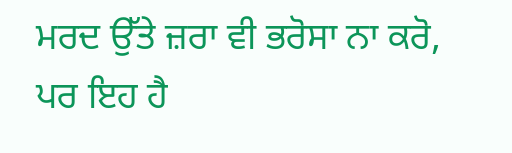ਮਰਦ ਉੱਤੇ ਜ਼ਰਾ ਵੀ ਭਰੋਸਾ ਨਾ ਕਰੋ, ਪਰ ਇਹ ਹੈ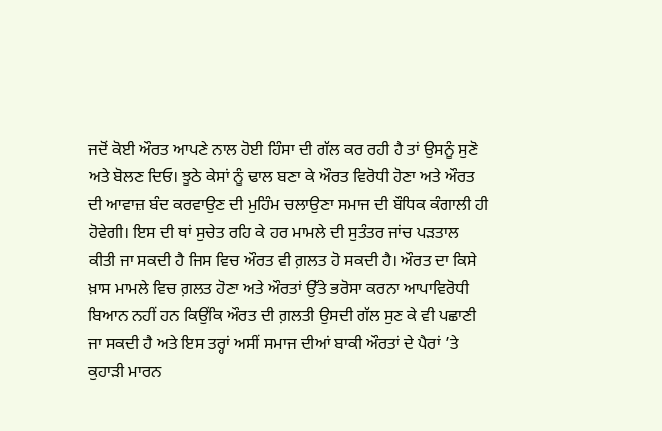ਜਦੋਂ ਕੋਈ ਔਰਤ ਆਪਣੇ ਨਾਲ ਹੋਈ ਹਿੰਸਾ ਦੀ ਗੱਲ ਕਰ ਰਹੀ ਹੈ ਤਾਂ ਉਸਨੂੰ ਸੁਣੋ ਅਤੇ ਬੋਲਣ ਦਿਓ। ਝੂਠੇ ਕੇਸਾਂ ਨੂੰ ਢਾਲ ਬਣਾ ਕੇ ਔਰਤ ਵਿਰੋਧੀ ਹੋਣਾ ਅਤੇ ਔਰਤ ਦੀ ਆਵਾਜ਼ ਬੰਦ ਕਰਵਾਉਣ ਦੀ ਮੁਹਿੰਮ ਚਲਾਉਣਾ ਸਮਾਜ ਦੀ ਬੌਧਿਕ ਕੰਗਾਲੀ ਹੀ ਹੋਵੇਗੀ। ਇਸ ਦੀ ਥਾਂ ਸੁਚੇਤ ਰਹਿ ਕੇ ਹਰ ਮਾਮਲੇ ਦੀ ਸੁਤੰਤਰ ਜਾਂਚ ਪੜਤਾਲ ਕੀਤੀ ਜਾ ਸਕਦੀ ਹੈ ਜਿਸ ਵਿਚ ਔਰਤ ਵੀ ਗ਼ਲਤ ਹੋ ਸਕਦੀ ਹੈ। ਔਰਤ ਦਾ ਕਿਸੇ ਖ਼ਾਸ ਮਾਮਲੇ ਵਿਚ ਗ਼ਲਤ ਹੋਣਾ ਅਤੇ ਔਰਤਾਂ ਉੱਤੇ ਭਰੋਸਾ ਕਰਨਾ ਆਪਾਵਿਰੋਧੀ ਬਿਆਨ ਨਹੀਂ ਹਨ ਕਿਉਂਕਿ ਔਰਤ ਦੀ ਗ਼ਲਤੀ ਉਸਦੀ ਗੱਲ ਸੁਣ ਕੇ ਵੀ ਪਛਾਣੀ ਜਾ ਸਕਦੀ ਹੈ ਅਤੇ ਇਸ ਤਰ੍ਹਾਂ ਅਸੀਂ ਸਮਾਜ ਦੀਆਂ ਬਾਕੀ ਔਰਤਾਂ ਦੇ ਪੈਰਾਂ ’ਤੇ ਕੁਹਾੜੀ ਮਾਰਨ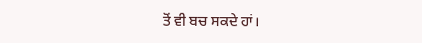ਤੋਂ ਵੀ ਬਚ ਸਕਦੇ ਹਾਂ।